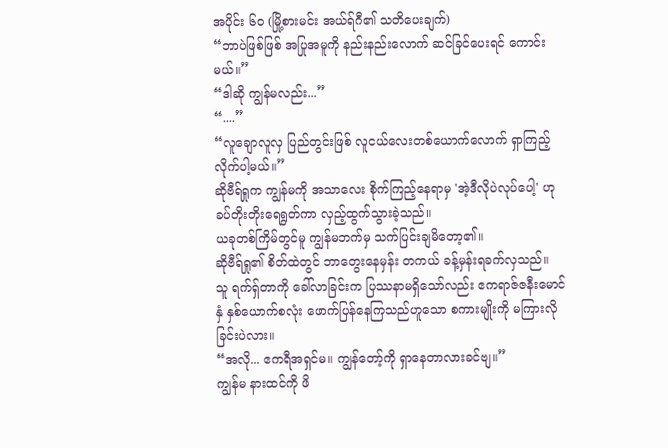အပိုင်း ၆၀ (မြို့စားမင်း အယ်ရ်ဂီ၏ သတိပေးချက်)
“ဘာပဲဖြစ်ဖြစ် အပြုအမူကို နည်းနည်းလောက် ဆင်ခြင်ပေးရင် ကောင်းမယ်။”
“ဒါဆို ကျွန်မလည်း...”
“....”
“လူချောလူလှ ပြည်တွင်းဖြစ် လူငယ်လေးတစ်ယောက်လောက် ရှာကြည့်လိုက်ပါ့မယ်။”
ဆိုဗီရ်ရှုက ကျွန်မကို အသာလေး စိုက်ကြည့်နေရာမှ 'အဲ့ဒီလိုပဲလုပ်ပေါ့' ဟု ခပ်တိုးတိုးရေရွတ်ကာ လှည့်ထွက်သွားခဲ့သည်။
ယခုတစ်ကြိမ်တွင်မူ ကျွန်မဘက်မှ သက်ပြင်းချမိတော့၏။
ဆိုဗီရ်ရှု၏ စိတ်ထဲတွင် ဘာတွေးနေမှန်း တကယ် ခန့်မှန်းရခက်လှသည်။
သူ ရက်ရှ်တာကို ခေါ်လာခြင်းက ပြဿနာမရှိသော်လည်း ဧကရာဇ်ဇနီးမောင်နှံ နှစ်ယောက်စလုံး ဖောက်ပြန်နေကြသည်ဟူသော စကားမျိုးကို မကြားလိုခြင်းပဲလား။
“အလို... ဧကရီအရှင်မ။ ကျွန်တော့်ကို ရှာနေတာလားခင်ဗျ။”
ကျွန်မ နားထင်ကို ဖိ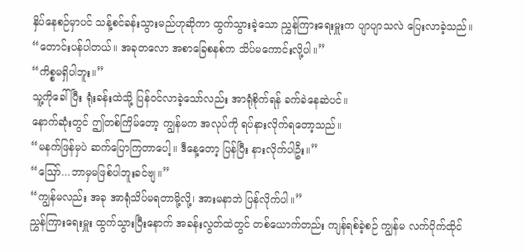နှိပ်နေစဉ်မှာပင် သန့်စင်ခန်းသွားမည်ဟုဆိုကာ ထွက်သွားခဲ့သော ညွှန်ကြားရေးမှူးက ပျာပျာသလဲ ပြေးလာခဲ့သည်။
“တောင်းပန်ပါတယ်။ အခုတလော အစာခြေစနစ်က သိပ်မကောင်းလို့ပါ။”
“ကိစ္စမရှိပါဘူး။”
သူ့ကိုခေါ်ပြီး ရုံးခန်းထဲသို့ ပြန်ဝင်လာခဲ့သော်လည်း အာရုံစိုက်ရန် ခက်ခဲနေဆဲပင်။
နောက်ဆုံးတွင် ဤတစ်ကြိမ်တော့ ကျွန်မက အလုပ်ကို ရပ်နားလိုက်ရတော့သည်။
“မနက်ဖြန်မှပဲ ဆက်ပြောကြတာပေါ့။ ဒီနေ့တော့ ပြန်ပြီး နားလိုက်ပါဦး။”
“ဪ...ဘာမှမဖြစ်ပါဘူးခင်ဗျ။”
“ကျွန်မလည်း အခု အာရုံသိပ်မရတာမို့လို့၊ အားမနာဘဲ ပြန်လိုက်ပါ။”
ညွှန်ကြားရေးမှူး ထွက်သွားပြီးနောက် အခန်းလွတ်ထဲတွင် တစ်ယောက်တည်း ကျန်ရစ်ခဲ့စဉ် ကျွန်မ လက်ပိုက်ထိုင်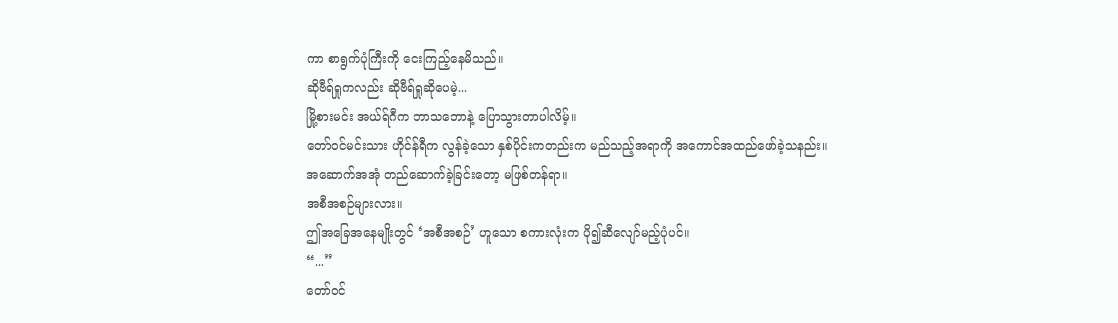ကာ စာရွက်ပုံကြီးကို ငေးကြည့်နေမိသည်။
ဆိုဗီရ်ရှုကလည်း ဆိုဗီရ်ရှုဆိုပေမဲ့...
မြို့စားမင်း အယ်ရ်ဂီက ဘာသဘောနဲ့ ပြောသွားတာပါလိမ့်။
တော်ဝင်မင်းသား ဟိုင်န်ရီက လွန်ခဲ့သော နှစ်ပိုင်းကတည်းက မည်သည့်အရာကို အကောင်အထည်ဖော်ခဲ့သနည်း။
အဆောက်အအုံ တည်ဆောက်ခဲ့ခြင်းတော့ မဖြစ်တန်ရာ။
အစီအစဉ်များလား။
ဤအခြေအနေမျိုးတွင် ‘အစီအစဉ်’ ဟူသော စကားလုံးက ပို၍ဆီလျော်မည့်ပုံပင်။
“...”
တော်ဝင်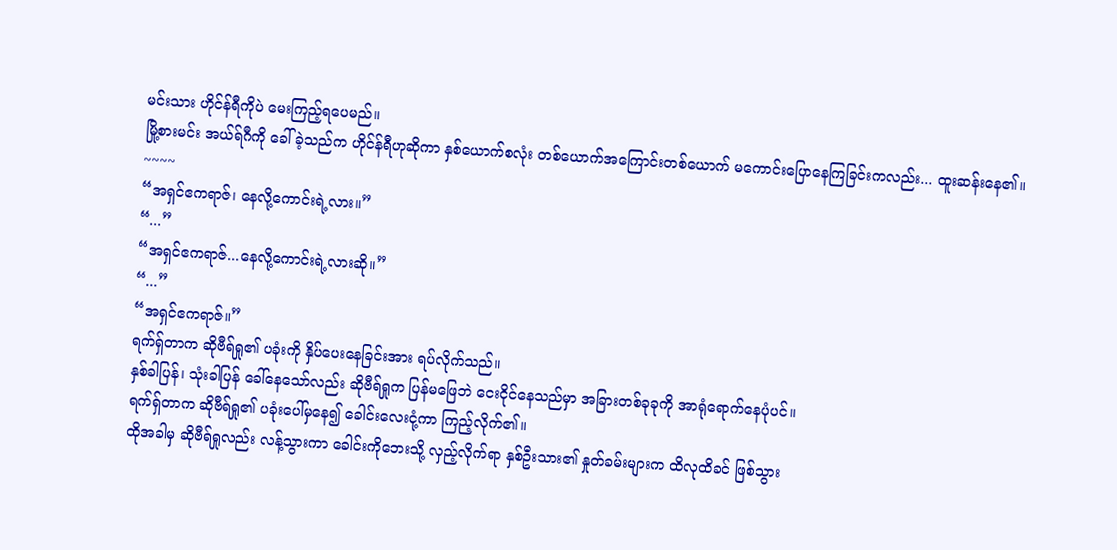မင်းသား ဟိုင်န်ရီကိုပဲ မေးကြည့်ရပေမည်။
မြို့စားမင်း အယ်ရ်ဂီကို ခေါ်ခဲ့သည်က ဟိုင်န်ရီဟုဆိုကာ နှစ်ယောက်စလုံး တစ်ယောက်အကြောင်းတစ်ယောက် မကောင်းပြောနေကြခြင်းကလည်း... ထူးဆန်းနေ၏။
~~~~
“အရှင်ဧကရာဇ်၊ နေလို့ကောင်းရဲ့လား။”
“...”
“အရှင်ဧကရာဇ်...နေလို့ကောင်းရဲ့လားဆို။”
“...”
“အရှင်ဧကရာဇ်။”
ရက်ရှ်တာက ဆိုဗီရ်ရှု၏ ပခုံးကို နှိပ်ပေးနေခြင်းအား ရပ်လိုက်သည်။
နှစ်ခါပြန်၊ သုံးခါပြန် ခေါ်နေသော်လည်း ဆိုဗီရ်ရှုက ပြန်မဖြေဘဲ ငေးငိုင်နေသည်မှာ အခြားတစ်ခုခုကို အာရုံရောက်နေပုံပင်။
ရက်ရှ်တာက ဆိုဗီရ်ရှု၏ ပခုံးပေါ်မှနေ၍ ခေါင်းလေးငုံ့ကာ ကြည့်လိုက်၏။
ထိုအခါမှ ဆိုဗီရ်ရှုလည်း လန့်သွားကာ ခေါင်းကိုဘေးသို့ လှည့်လိုက်ရာ နှစ်ဦးသား၏ နှုတ်ခမ်းများက ထိလုထိခင် ဖြစ်သွား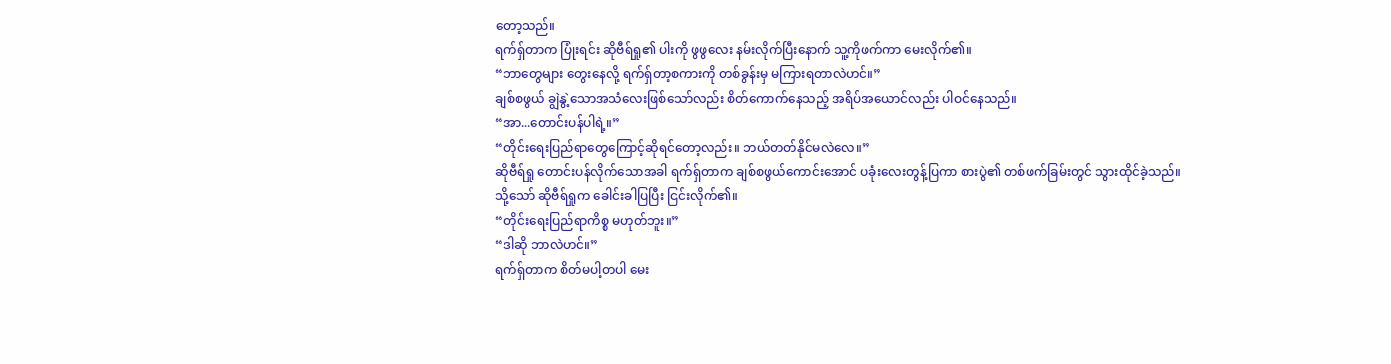တော့သည်။
ရက်ရှ်တာက ပြုံးရင်း ဆိုဗီရ်ရှု၏ ပါးကို ဖွဖွလေး နမ်းလိုက်ပြီးနောက် သူ့ကိုဖက်ကာ မေးလိုက်၏။
“ဘာတွေများ တွေးနေလို့ ရက်ရှ်တာ့စကားကို တစ်ခွန်းမှ မကြားရတာလဲဟင်။”
ချစ်စဖွယ် ချွဲနွဲ့သောအသံလေးဖြစ်သော်လည်း စိတ်ကောက်နေသည့် အရိပ်အယောင်လည်း ပါဝင်နေသည်။
“အာ...တောင်းပန်ပါရဲ့။”
“တိုင်းရေးပြည်ရာတွေကြောင့်ဆိုရင်တော့လည်း။ ဘယ်တတ်နိုင်မလဲလေ။”
ဆိုဗီရ်ရှု တောင်းပန်လိုက်သောအခါ ရက်ရှ်တာက ချစ်စဖွယ်ကောင်းအောင် ပခုံးလေးတွန့်ပြကာ စားပွဲ၏ တစ်ဖက်ခြမ်းတွင် သွားထိုင်ခဲ့သည်။
သို့သော် ဆိုဗီရ်ရှုက ခေါင်းခါပြပြီး ငြင်းလိုက်၏။
“တိုင်းရေးပြည်ရာကိစ္စ မဟုတ်ဘူး။”
“ဒါဆို ဘာလဲဟင်။”
ရက်ရှ်တာက စိတ်မပါ့တပါ မေး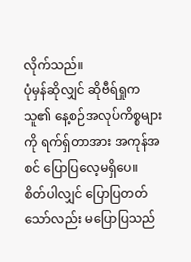လိုက်သည်။
ပုံမှန်ဆိုလျှင် ဆိုဗီရ်ရှုက သူ၏ နေ့စဉ်အလုပ်ကိစ္စများကို ရက်ရှ်တာအား အကုန်အစင် ပြောပြလေ့မရှိပေ။
စိတ်ပါလျှင် ပြောပြတတ်သော်လည်း မပြောပြသည်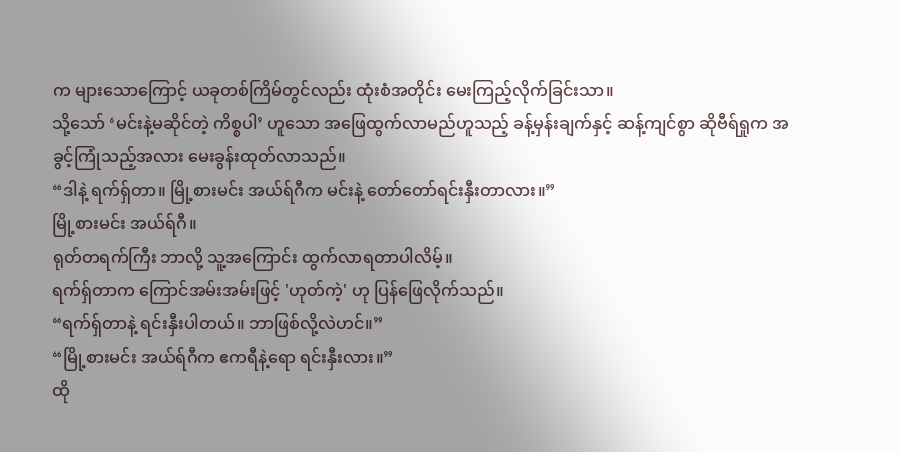က များသောကြောင့် ယခုတစ်ကြိမ်တွင်လည်း ထုံးစံအတိုင်း မေးကြည့်လိုက်ခြင်းသာ။
သို့သော် ‘မင်းနဲ့မဆိုင်တဲ့ ကိစ္စပါ’ ဟူသော အဖြေထွက်လာမည်ဟူသည့် ခန့်မှန်းချက်နှင့် ဆန့်ကျင်စွာ ဆိုဗီရ်ရှုက အခွင့်ကြုံသည့်အလား မေးခွန်းထုတ်လာသည်။
“ဒါနဲ့ ရက်ရှ်တာ။ မြို့စားမင်း အယ်ရ်ဂီက မင်းနဲ့ တော်တော်ရင်းနှီးတာလား။”
မြို့စားမင်း အယ်ရ်ဂီ။
ရုတ်တရက်ကြီး ဘာလို့ သူ့အကြောင်း ထွက်လာရတာပါလိမ့်။
ရက်ရှ်တာက ကြောင်အမ်းအမ်းဖြင့် 'ဟုတ်ကဲ့' ဟု ပြန်ဖြေလိုက်သည်။
“ရက်ရှ်တာနဲ့ ရင်းနှီးပါတယ်။ ဘာဖြစ်လို့လဲဟင်။”
“မြို့စားမင်း အယ်ရ်ဂီက ဧကရီနဲ့ရော ရင်းနှီးလား။”
ထို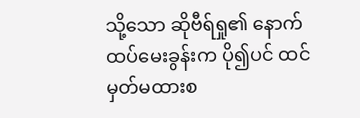သို့သော ဆိုဗီရ်ရှု၏ နောက်ထပ်မေးခွန်းက ပို၍ပင် ထင်မှတ်မထားစ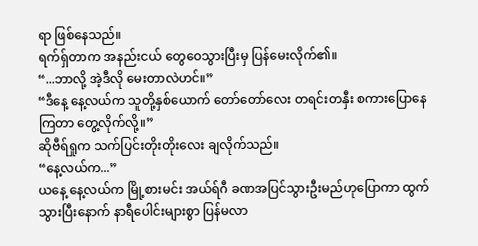ရာ ဖြစ်နေသည်။
ရက်ရှ်တာက အနည်းငယ် တွေဝေသွားပြီးမှ ပြန်မေးလိုက်၏။
“...ဘာလို့ အဲ့ဒီလို မေးတာလဲဟင်။”
“ဒီနေ့ နေ့လယ်က သူတို့နှစ်ယောက် တော်တော်လေး တရင်းတနှီး စကားပြောနေကြတာ တွေ့လိုက်လို့။”
ဆိုဗီရ်ရှုက သက်ပြင်းတိုးတိုးလေး ချလိုက်သည်။
“နေ့လယ်က...”
ယနေ့ နေ့လယ်က မြို့စားမင်း အယ်ရ်ဂီ ခဏအပြင်သွားဦးမည်ဟုပြောကာ ထွက်သွားပြီးနောက် နာရီပေါင်းများစွာ ပြန်မလာ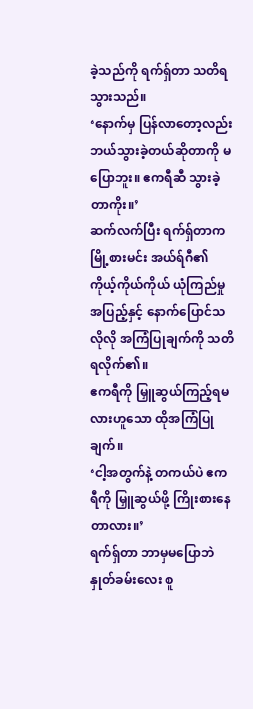ခဲ့သည်ကို ရက်ရှ်တာ သတိရသွားသည်။
‘နောက်မှ ပြန်လာတော့လည်း ဘယ်သွားခဲ့တယ်ဆိုတာကို မပြောဘူး။ ဧကရီဆီ သွားခဲ့တာကိုး။’
ဆက်လက်ပြီး ရက်ရှ်တာက မြို့စားမင်း အယ်ရ်ဂီ၏ ကိုယ့်ကိုယ်ကိုယ် ယုံကြည်မှုအပြည့်နှင့် နောက်ပြောင်သလိုလို အကြံပြုချက်ကို သတိရလိုက်၏။
ဧကရီကို မြှူဆွယ်ကြည့်ရမလားဟူသော ထိုအကြံပြုချက်။
‘ငါ့အတွက်နဲ့ တကယ်ပဲ ဧကရီကို မြှူဆွယ်ဖို့ ကြိုးစားနေတာလား။’
ရက်ရှ်တာ ဘာမှမပြောဘဲ နှုတ်ခမ်းလေး စူ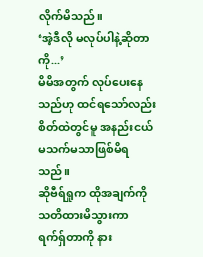လိုက်မိသည်။
‘အဲ့ဒီလို မလုပ်ပါနဲ့ဆိုတာကို...’
မိမိအတွက် လုပ်ပေးနေသည်ဟု ထင်ရသော်လည်း စိတ်ထဲတွင်မူ အနည်းငယ် မသက်မသာဖြစ်မိရသည်။
ဆိုဗီရ်ရှုက ထိုအချက်ကို သတိထားမိသွားကာ ရက်ရှ်တာကို နား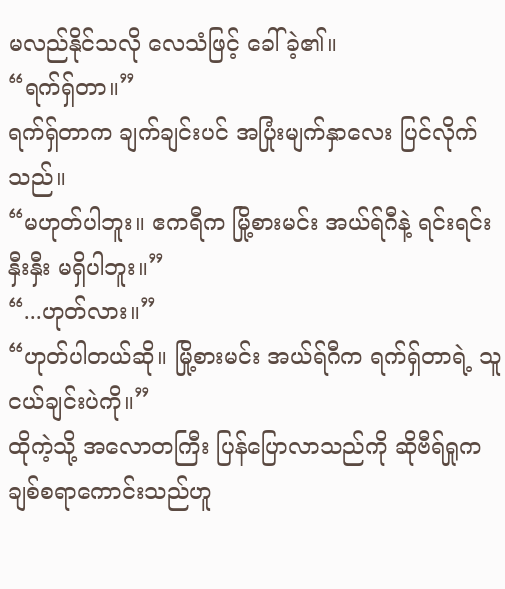မလည်နိုင်သလို လေသံဖြင့် ခေါ်ခဲ့၏။
“ရက်ရှ်တာ။”
ရက်ရှ်တာက ချက်ချင်းပင် အပြုံးမျက်နှာလေး ပြင်လိုက်သည်။
“မဟုတ်ပါဘူး။ ဧကရီက မြို့စားမင်း အယ်ရ်ဂီနဲ့ ရင်းရင်းနှီးနှီး မရှိပါဘူး။”
“...ဟုတ်လား။”
“ဟုတ်ပါတယ်ဆို။ မြို့စားမင်း အယ်ရ်ဂီက ရက်ရှ်တာရဲ့ သူငယ်ချင်းပဲကို။”
ထိုကဲ့သို့ အလောတကြီး ပြန်ပြောလာသည်ကို ဆိုဗီရ်ရှုက ချစ်စရာကောင်းသည်ဟူ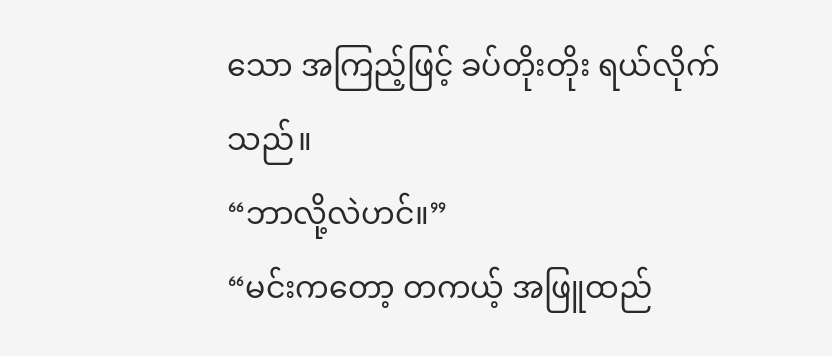သော အကြည့်ဖြင့် ခပ်တိုးတိုး ရယ်လိုက်သည်။
“ဘာလို့လဲဟင်။”
“မင်းကတော့ တကယ့် အဖြူထည်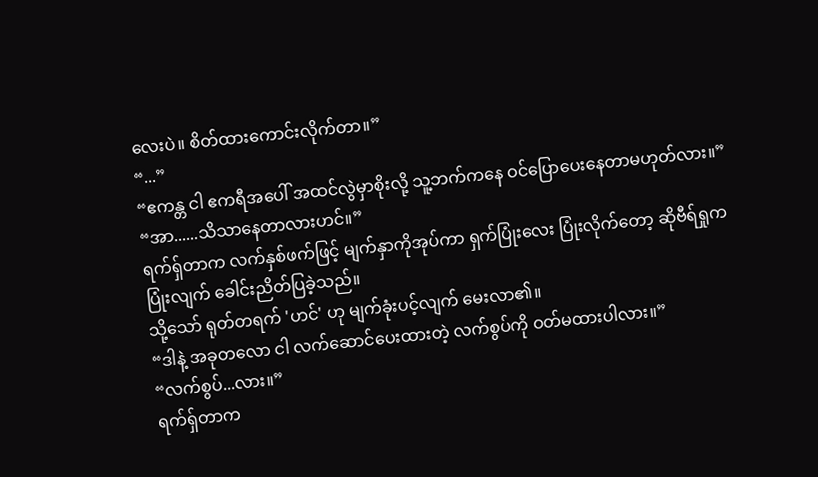လေးပဲ။ စိတ်ထားကောင်းလိုက်တာ။”
“...”
“ဧကန္တ ငါ ဧကရီအပေါ် အထင်လွဲမှာစိုးလို့ သူ့ဘက်ကနေ ဝင်ပြောပေးနေတာမဟုတ်လား။”
“အာ......သိသာနေတာလားဟင်။”
ရက်ရှ်တာက လက်နှစ်ဖက်ဖြင့် မျက်နှာကိုအုပ်ကာ ရှက်ပြုံးလေး ပြုံးလိုက်တော့ ဆိုဗီရ်ရှုက ပြုံးလျက် ခေါင်းညိတ်ပြခဲ့သည်။
သို့သော် ရုတ်တရက် 'ဟင်' ဟု မျက်ခုံးပင့်လျက် မေးလာ၏။
“ဒါနဲ့ အခုတလော ငါ လက်ဆောင်ပေးထားတဲ့ လက်စွပ်ကို ဝတ်မထားပါလား။”
“လက်စွပ်...လား။”
ရက်ရှ်တာက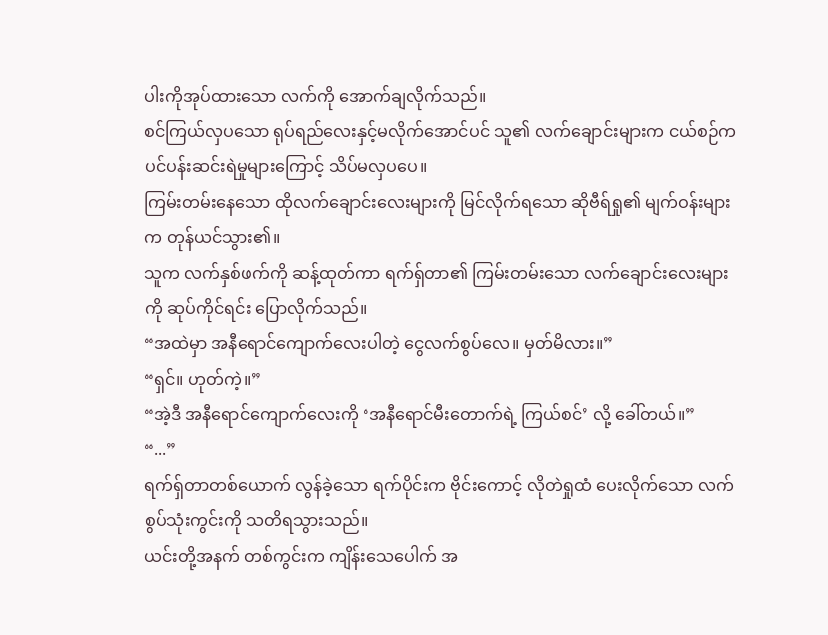ပါးကိုအုပ်ထားသော လက်ကို အောက်ချလိုက်သည်။
စင်ကြယ်လှပသော ရုပ်ရည်လေးနှင့်မလိုက်အောင်ပင် သူ၏ လက်ချောင်းများက ငယ်စဉ်က ပင်ပန်းဆင်းရဲမှုများကြောင့် သိပ်မလှပပေ။
ကြမ်းတမ်းနေသော ထိုလက်ချောင်းလေးများကို မြင်လိုက်ရသော ဆိုဗီရ်ရှု၏ မျက်ဝန်းများက တုန်ယင်သွား၏။
သူက လက်နှစ်ဖက်ကို ဆန့်ထုတ်ကာ ရက်ရှ်တာ၏ ကြမ်းတမ်းသော လက်ချောင်းလေးများကို ဆုပ်ကိုင်ရင်း ပြောလိုက်သည်။
“အထဲမှာ အနီရောင်ကျောက်လေးပါတဲ့ ငွေလက်စွပ်လေ။ မှတ်မိလား။”
“ရှင်။ ဟုတ်ကဲ့။”
“အဲ့ဒီ အနီရောင်ကျောက်လေးကို ‘အနီရောင်မီးတောက်ရဲ့ ကြယ်စင်’ လို့ ခေါ်တယ်။”
“...”
ရက်ရှ်တာတစ်ယောက် လွန်ခဲ့သော ရက်ပိုင်းက ဗိုင်းကောင့် လိုတဲရှုထံ ပေးလိုက်သော လက်စွပ်သုံးကွင်းကို သတိရသွားသည်။
ယင်းတို့အနက် တစ်ကွင်းက ကျိန်းသေပေါက် အ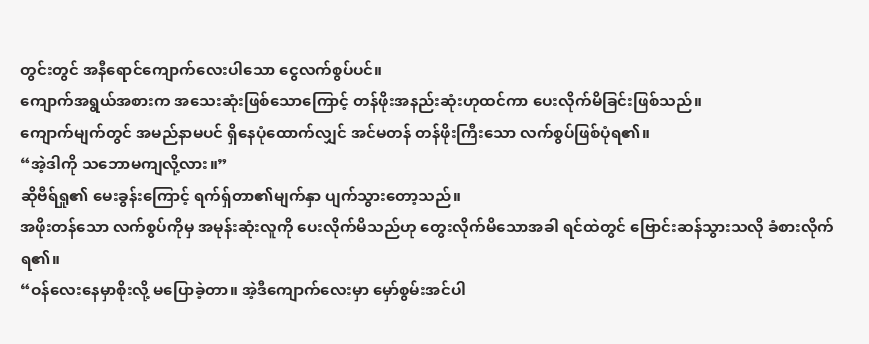တွင်းတွင် အနီရောင်ကျောက်လေးပါသော ငွေလက်စွပ်ပင်။
ကျောက်အရွယ်အစားက အသေးဆုံးဖြစ်သောကြောင့် တန်ဖိုးအနည်းဆုံးဟုထင်ကာ ပေးလိုက်မိခြင်းဖြစ်သည်။
ကျောက်မျက်တွင် အမည်နာမပင် ရှိနေပုံထောက်လျှင် အင်မတန် တန်ဖိုးကြီးသော လက်စွပ်ဖြစ်ပုံရ၏။
“အဲ့ဒါကို သဘောမကျလို့လား။”
ဆိုဗီရ်ရှု၏ မေးခွန်းကြောင့် ရက်ရှ်တာ၏မျက်နှာ ပျက်သွားတော့သည်။
အဖိုးတန်သော လက်စွပ်ကိုမှ အမုန်းဆုံးလူကို ပေးလိုက်မိသည်ဟု တွေးလိုက်မိသောအခါ ရင်ထဲတွင် ဗြောင်းဆန်သွားသလို ခံစားလိုက်ရ၏။
“ဝန်လေးနေမှာစိုးလို့ မပြောခဲ့တာ။ အဲ့ဒီကျောက်လေးမှာ မှော်စွမ်းအင်ပါ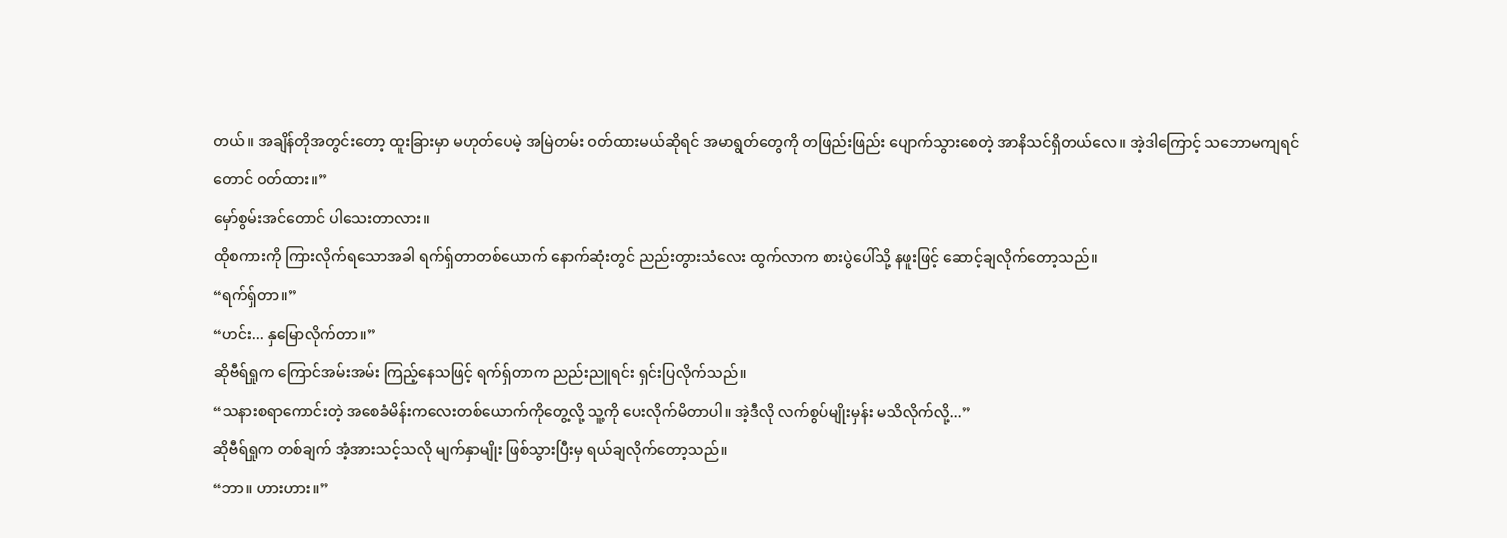တယ်။ အချိန်တိုအတွင်းတော့ ထူးခြားမှာ မဟုတ်ပေမဲ့ အမြဲတမ်း ဝတ်ထားမယ်ဆိုရင် အမာရွတ်တွေကို တဖြည်းဖြည်း ပျောက်သွားစေတဲ့ အာနိသင်ရှိတယ်လေ။ အဲ့ဒါကြောင့် သဘောမကျရင်တောင် ဝတ်ထား။”
မှော်စွမ်းအင်တောင် ပါသေးတာလား။
ထိုစကားကို ကြားလိုက်ရသောအခါ ရက်ရှ်တာတစ်ယောက် နောက်ဆုံးတွင် ညည်းတွားသံလေး ထွက်လာက စားပွဲပေါ်သို့ နဖူးဖြင့် ဆောင့်ချလိုက်တော့သည်။
“ရက်ရှ်တာ။”
“ဟင်း... နှမြောလိုက်တာ။”
ဆိုဗီရ်ရှုက ကြောင်အမ်းအမ်း ကြည့်နေသဖြင့် ရက်ရှ်တာက ညည်းညူရင်း ရှင်းပြလိုက်သည်။
“သနားစရာကောင်းတဲ့ အစေခံမိန်းကလေးတစ်ယောက်ကိုတွေ့လို့ သူ့ကို ပေးလိုက်မိတာပါ။ အဲ့ဒီလို လက်စွပ်မျိုးမှန်း မသိလိုက်လို့...”
ဆိုဗီရ်ရှုက တစ်ချက် အံ့အားသင့်သလို မျက်နှာမျိုး ဖြစ်သွားပြီးမှ ရယ်ချလိုက်တော့သည်။
“ဘာ။ ဟားဟား။”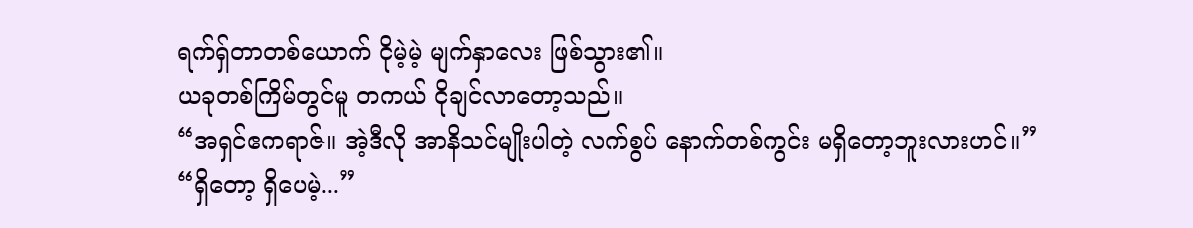ရက်ရှ်တာတစ်ယောက် ငိုမဲ့မဲ့ မျက်နှာလေး ဖြစ်သွား၏။
ယခုတစ်ကြိမ်တွင်မူ တကယ် ငိုချင်လာတော့သည်။
“အရှင်ဧကရာဇ်။ အဲ့ဒီလို အာနိသင်မျိုးပါတဲ့ လက်စွပ် နောက်တစ်ကွင်း မရှိတော့ဘူးလားဟင်။”
“ရှိတော့ ရှိပေမဲ့...”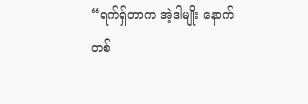“ရက်ရှ်တာက အဲ့ဒါမျိုး နောက်တစ်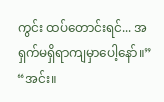ကွင်း ထပ်တောင်းရင်... အရှက်မရှိရာကျမှာပေါ့နော်။”
“အင်း။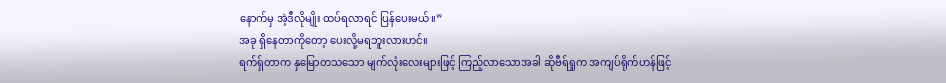နောက်မှ အဲ့ဒီလိုမျိုး ထပ်ရလာရင် ပြန်ပေးမယ်။”
အခု ရှိနေတာကိုတော့ ပေးလို့မရဘူးလားဟင်။
ရက်ရှ်တာက နှမြောတသသော မျက်လုံးလေးများဖြင့် ကြည့်လာသောအခါ ဆိုဗီရ်ရှုက အကျပ်ရိုက်ဟန်ဖြင့်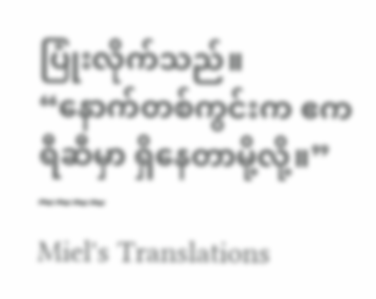ပြုံးလိုက်သည်။
“နောက်တစ်ကွင်းက ဧကရီဆီမှာ ရှိနေတာမို့လို့။”
~~~~
Miel's Translations